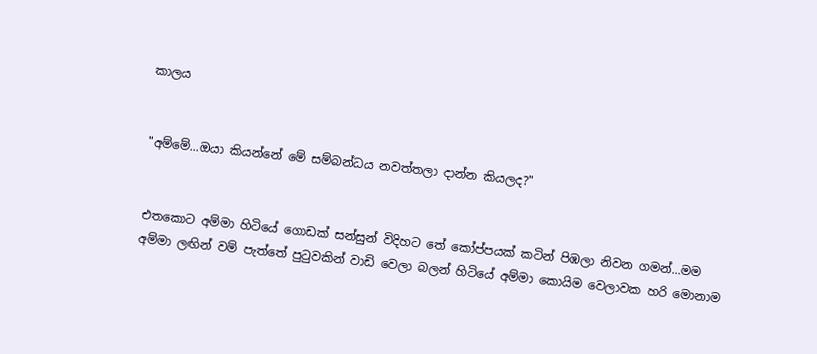කාලය


"අම්මේ...ඔයා කියන්නේ මේ සම්බන්ධය නවත්තලා දාන්න කියලද?"


එතකොට අම්මා හිටියේ ගොඩක් සන්සුන් විදිහට තේ කෝප්පයක් කටින් පිඹලා නිවන ගමන්...මම අම්මා ලඟින් වම් පැත්තේ පුටුවකින් වාඩි වෙලා බලන් හිටියේ අම්මා කොයිම වෙලාවක හරි මොනාම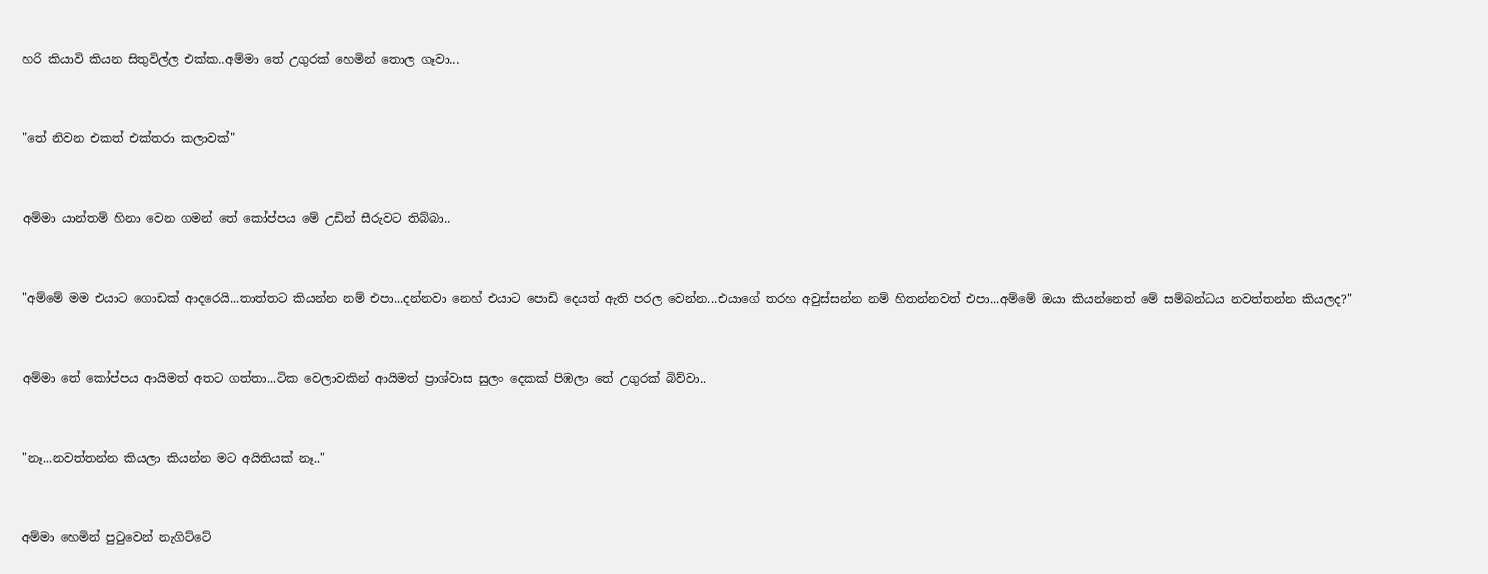හරි කියාවි කියන සිතුවිල්ල එක්ක..අම්මා තේ උගුරක් හෙමින් තොල ගෑවා...


"තේ නිවන එකත් එක්තරා කලාවක්"


අම්මා යාන්තම් හිනා වෙන ගමන් තේ කෝප්පය මේ උඩින් සීරුවට තිබ්බා..


"අම්මේ මම එයාට ගොඩක් ආදරෙයි...තාත්තට කියන්න නම් එපා...දන්නවා නෙහ් එයාට පොඩි දෙයත් ඇති පරල වෙන්න...එයාගේ තරහ අවුස්සන්න නම් හිතන්නවත් එපා...අම්මේ ඔයා කියන්නෙත් මේ සම්බන්ධය නවත්තන්න කියලද?"


අම්මා තේ කෝප්පය ආයිමත් අතට ගත්තා...ටික වෙලාවකින් ආයිමත් ප්‍රාශ්වාස සුලං දෙකක් පිඹලා තේ උගුරක් බිව්වා..


"නෑ...නවත්තන්න කියලා කියන්න මට අයිතියක් නෑ.."


අම්මා හෙමින් පුටුවෙන් නැගිට්ටේ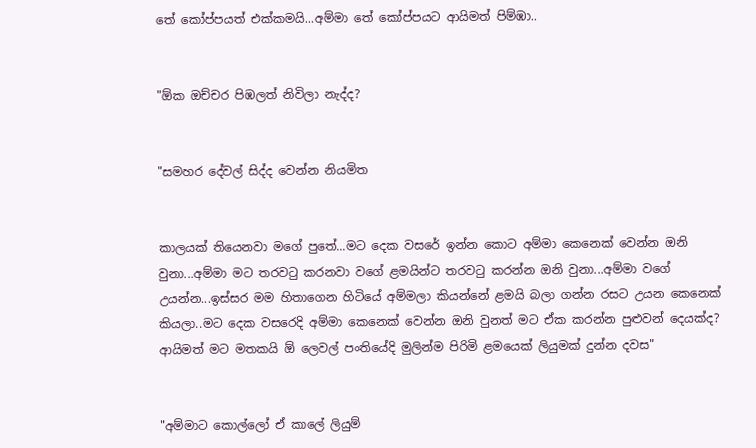තේ කෝප්පයත් එක්කමයි...අම්මා තේ කෝප්පයට ආයිමත් පිම්ඹා..


"ඕක ඔච්චර පිඹලත් නිවිලා නැද්ද?


"සමහර දේවල් සිද්ද වෙන්න නියමිත


කාලයක් තියෙනවා මගේ පුතේ...මට දෙක වසරේ ඉන්න කොට අම්මා කෙනෙක් වෙන්න ඔනි වුනා...අම්මා මට තරවටු කරනවා වගේ ළමයින්ට තරවටු කරන්න ඔනි වුනා...අම්මා වගේ උයන්න...ඉස්සර මම හිතාගෙන හිටියේ අම්මලා කියන්නේ ළමයි බලා ගන්න රසට උයන කෙනෙක් කියලා..මට දෙක වසරෙදි අම්මා කෙනෙක් වෙන්න ඔනි වුනත් මට ඒක කරන්න පුළුවන් දෙයක්ද? ආයිමත් මට මතකයි ඕ ලෙවල් පංතියේදි මුලින්ම පිරිමි ළමයෙක් ලියුමක් දුන්න දවස"


"අම්මාට කොල්ලෝ ඒ කාලේ ලියුම්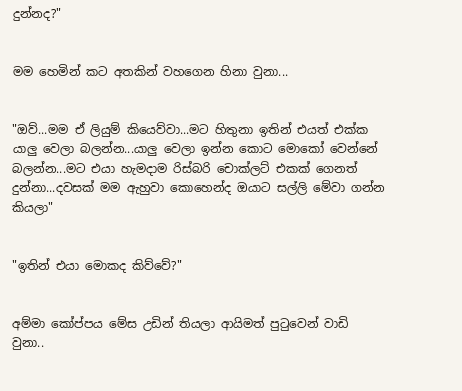දුන්නද?"


මම හෙමින් කට අතකින් වහගෙන හිනා වුනා...


"ඔව්...මම ඒ ලියුම් කියෙව්වා...මට හිතුනා ඉතින් එයත් එක්ක යාලු වෙලා බලන්න...යාලු වෙලා ඉන්න කොට මොකෝ වෙන්නේ බලන්න...මට එයා හැමදාම රිස්බරි චොක්ලට් එකක් ගෙනත් දුන්නා...දවසක් මම ඇහුවා කොහෙන්ද ඔයාට සල්ලි මේවා ගන්න කියලා"


"ඉතින් එයා මොකද කිව්වේ?"


අම්මා කෝප්පය මේස උඩින් තියලා ආයිමත් පුටුවෙන් වාඩි වුනා..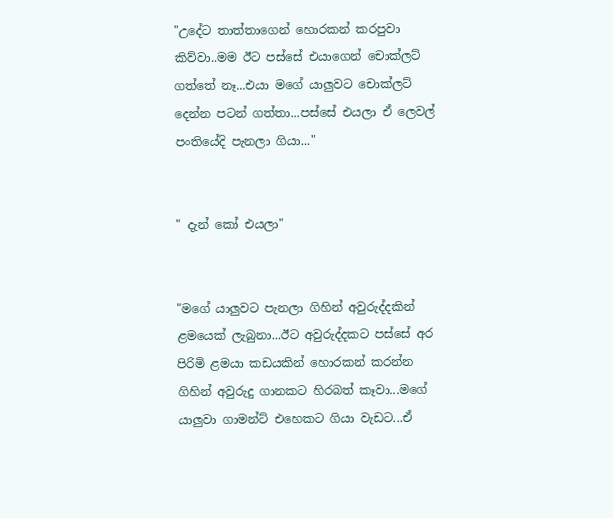"උදේට තාත්තාගෙන් හොරකන් කරපුවා කිව්වා..මම ඊට පස්සේ එයාගෙන් චොක්ලට් ගත්තේ නෑ...එයා මගේ යාලුවට චොක්ලට් දෙන්න පටන් ගත්තා...පස්සේ එයලා ඒ ලෙවල් පංතියේදි පැනලා ගියා..."


" දැන් කෝ එයලා"


"මගේ යාලුවට පැනලා ගිහින් අවුරුද්දකින් ළමයෙක් ලැබුනා...ඊට අවුරුද්දකට පස්සේ අර පිරිමි ළමයා කඩයකින් හොරකන් කරන්න ගිහින් අවුරුදු ගානකට හිරබත් කෑවා...මගේ යාලුවා ගාමන්ට් එහෙකට ගියා වැඩට...ඒ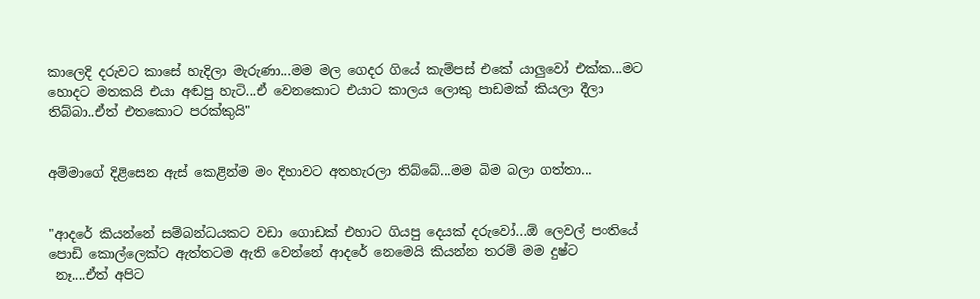කාලෙදි දරුවට කාසේ හැදිලා මැරුණා...මම මල ගෙදර ගියේ කැම්පස් එකේ යාලුවෝ එක්ක...මට හොදට මතකයි එයා අඬපු හැටි...ඒ වෙනකොට එයාට කාලය ලොකු පාඩමක් කියලා දීලා තිබ්බා..ඒත් එතකොට පරක්කුයි"


අම්මාගේ දිළිසෙන ඇස් කෙළින්ම මං දිහාවට අතහැරලා තිබ්බේ...මම බිම බලා ගත්තා...


"ආදරේ කියන්නේ සම්බන්ධයකට වඩා ගොඩක් එහාට ගියපු දෙයක් දරුවෝ...ඕ ලෙවල් පංතියේ පොඩි කොල්ලෙක්ට ඇත්තටම ඇති වෙන්නේ ආදරේ නෙමෙයි කියන්න තරම් මම දුෂ්ට
 නෑ....ඒත් අපිට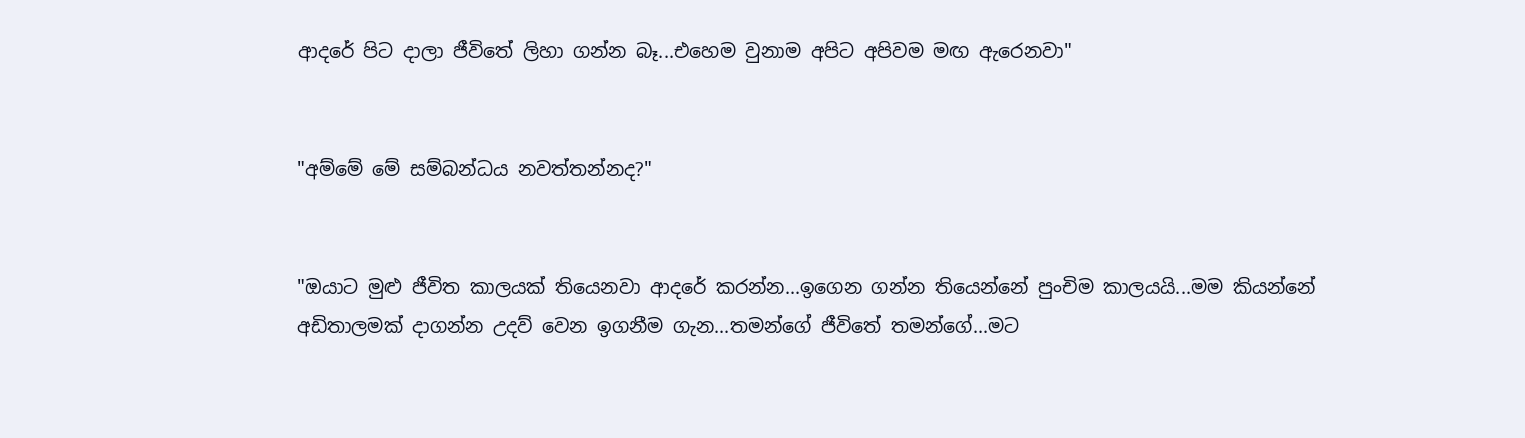ආදරේ පිට දාලා ජීවිතේ ලිහා ගන්න බෑ...එහෙම වුනාම අපිට අපිවම මඟ ඇරෙනවා"


"අම්මේ මේ සම්බන්ධය නවත්තන්නද?"


"ඔයාට මුළු ජීවිත කාලයක් තියෙනවා ආදරේ කරන්න...ඉගෙන ගන්න තියෙන්නේ පුංචිම කාලයයි...මම කියන්නේ අඩිතාලමක් දාගන්න උදව් වෙන ඉගනීම ගැන...තමන්ගේ ජීවිතේ තමන්ගේ...මට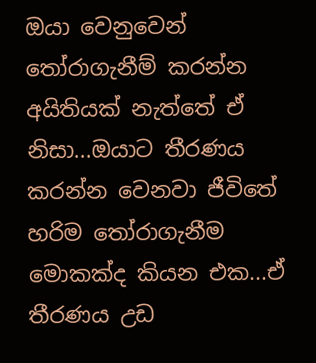ඔයා වෙනුවෙන් තෝරාගැනීම් කරන්න අයිතියක් නැත්තේ ඒ නිසා...ඔයාට තීරණය කරන්න වෙනවා ජීවිතේ හරිම තෝරාගැනීම මොකක්ද කියන එක...ඒ තීරණය උඩ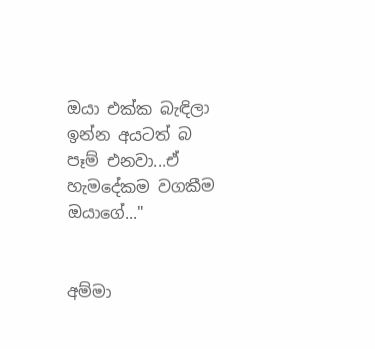ඔයා එක්ක බැඳිලා ඉන්න අයටත් බ පෑම් එනවා...ඒ හැමදේකම වගකීම ඔයාගේ..."


අම්මා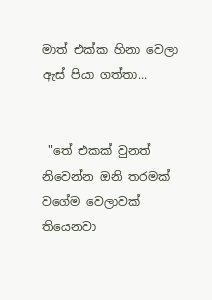මාත් එක්ක හිනා වෙලා ඇස් පියා ගත්තා...


 "තේ එකක් වුනත් නිවෙන්න ඔනි තරමක් වගේම වෙලාවක් තියෙනවා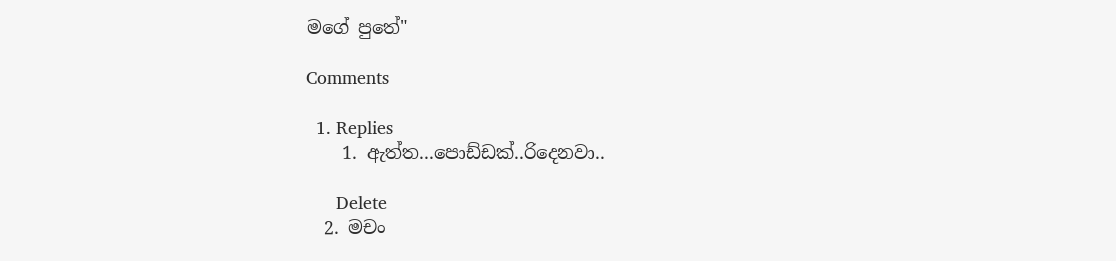මගේ පුතේ"

Comments

  1. Replies
    1. ඇත්ත...පොඩ්ඩක්..රිදෙනවා..

      Delete
  2. මචං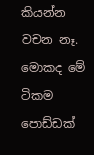කියන්න වචන නෑ. මොකද මේ ටිකම පොඩ්ඩක්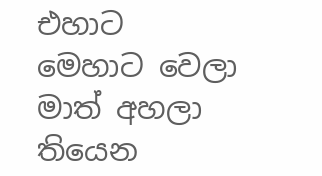එහාට මෙහාට වෙලා මාත් අහලා තියෙන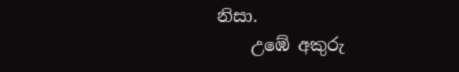නිසා.
    උඹේ අකුරු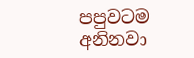පපුවටම අනිනවා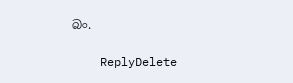බං.

    ReplyDelete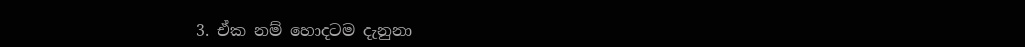3. ඒක නම් හොදටම දැනුනා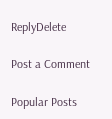ReplyDelete

Post a Comment

Popular Posts